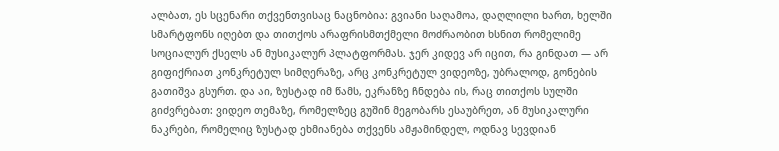ალბათ, ეს სცენარი თქვენთვისაც ნაცნობია: გვიანი საღამოა, დაღლილი ხართ, ხელში სმარტფონს იღებთ და თითქოს არაფრისმთქმელი მოძრაობით ხსნით რომელიმე სოციალურ ქსელს ან მუსიკალურ პლატფორმას. ჯერ კიდევ არ იცით, რა გინდათ — არ გიფიქრიათ კონკრეტულ სიმღერაზე, არც კონკრეტულ ვიდეოზე, უბრალოდ, გონების გათიშვა გსურთ. და აი, ზუსტად იმ წამს, ეკრანზე ჩნდება ის, რაც თითქოს სულში გიძვრებათ: ვიდეო თემაზე, რომელზეც გუშინ მეგობარს ესაუბრეთ, ან მუსიკალური ნაკრები, რომელიც ზუსტად ეხმიანება თქვენს ამჟამინდელ, ოდნავ სევდიან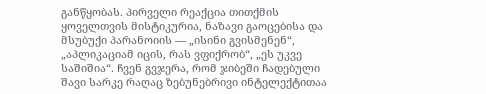განწყობას. პირველი რეაქცია თითქმის ყოველთვის მისტიკურია, ნაზავი გაოცებისა და მსუბუქი პარანოიის — „ისინი გვისმენენ“, „აპლიკაციამ იცის, რას ვფიქრობ“, „ეს უკვე საშიშია“. ჩვენ გვჯერა, რომ ჯიბეში ჩადებული შავი სარკე რაღაც ზებუნებრივი ინტელექტითაა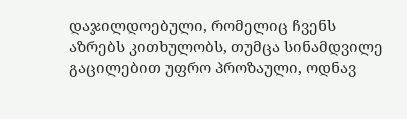დაჯილდოებული, რომელიც ჩვენს აზრებს კითხულობს, თუმცა სინამდვილე გაცილებით უფრო პროზაული, ოდნავ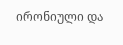ირონიული და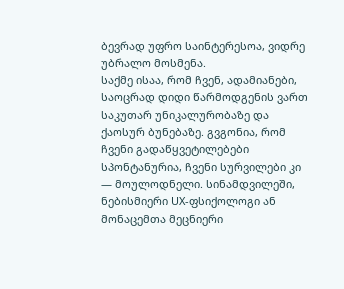ბევრად უფრო საინტერესოა, ვიდრე უბრალო მოსმენა.
საქმე ისაა, რომ ჩვენ, ადამიანები, საოცრად დიდი წარმოდგენის ვართ საკუთარ უნიკალურობაზე და ქაოსურ ბუნებაზე. გვგონია, რომ ჩვენი გადაწყვეტილებები სპონტანურია, ჩვენი სურვილები კი — მოულოდნელი. სინამდვილეში, ნებისმიერი UX-ფსიქოლოგი ან მონაცემთა მეცნიერი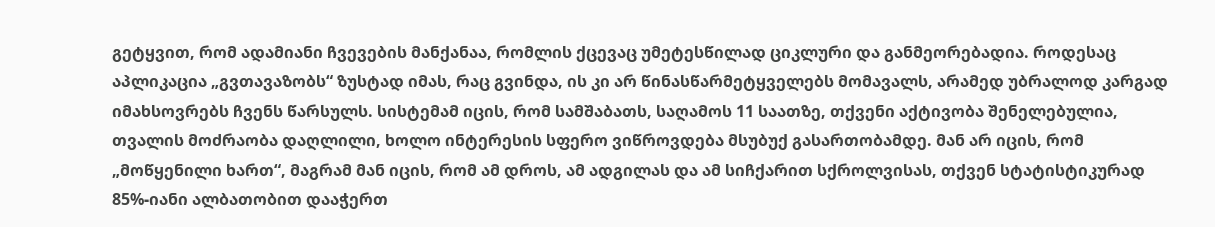გეტყვით, რომ ადამიანი ჩვევების მანქანაა, რომლის ქცევაც უმეტესწილად ციკლური და განმეორებადია. როდესაც აპლიკაცია „გვთავაზობს“ ზუსტად იმას, რაც გვინდა, ის კი არ წინასწარმეტყველებს მომავალს, არამედ უბრალოდ კარგად იმახსოვრებს ჩვენს წარსულს. სისტემამ იცის, რომ სამშაბათს, საღამოს 11 საათზე, თქვენი აქტივობა შენელებულია, თვალის მოძრაობა დაღლილი, ხოლო ინტერესის სფერო ვიწროვდება მსუბუქ გასართობამდე. მან არ იცის, რომ „მოწყენილი ხართ“, მაგრამ მან იცის, რომ ამ დროს, ამ ადგილას და ამ სიჩქარით სქროლვისას, თქვენ სტატისტიკურად 85%-იანი ალბათობით დააჭერთ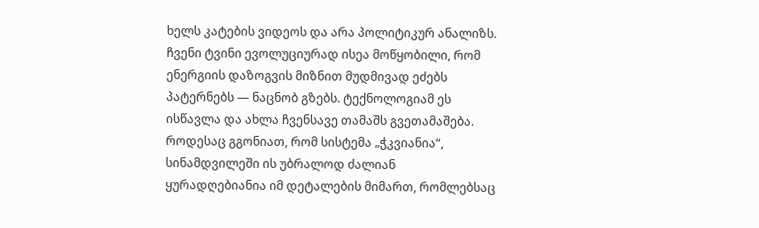ხელს კატების ვიდეოს და არა პოლიტიკურ ანალიზს.
ჩვენი ტვინი ევოლუციურად ისეა მოწყობილი, რომ ენერგიის დაზოგვის მიზნით მუდმივად ეძებს პატერნებს — ნაცნობ გზებს. ტექნოლოგიამ ეს ისწავლა და ახლა ჩვენსავე თამაშს გვეთამაშება. როდესაც გგონიათ, რომ სისტემა „ჭკვიანია“, სინამდვილეში ის უბრალოდ ძალიან ყურადღებიანია იმ დეტალების მიმართ, რომლებსაც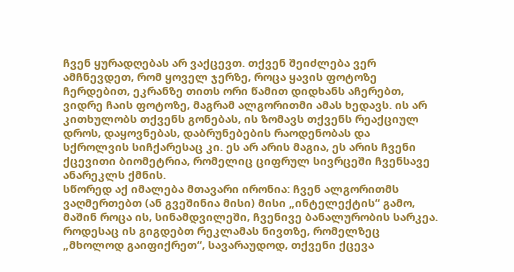ჩვენ ყურადღებას არ ვაქცევთ. თქვენ შეიძლება ვერ ამჩნევდეთ, რომ ყოველ ჯერზე, როცა ყავის ფოტოზე ჩერდებით, ეკრანზე თითს ორი წამით დიდხანს აჩერებთ, ვიდრე ჩაის ფოტოზე, მაგრამ ალგორითმი ამას ხედავს. ის არ კითხულობს თქვენს გონებას, ის ზომავს თქვენს რეაქციულ დროს, დაყოვნებას, დაბრუნებების რაოდენობას და სქროლვის სიჩქარესაც კი. ეს არ არის მაგია, ეს არის ჩვენი ქცევითი ბიომეტრია, რომელიც ციფრულ სივრცეში ჩვენსავე ანარეკლს ქმნის.
სწორედ აქ იმალება მთავარი ირონია: ჩვენ ალგორითმს ვაღმერთებთ (ან გვეშინია მისი) მისი „ინტელექტის“ გამო, მაშინ როცა ის, სინამდვილეში, ჩვენივე ბანალურობის სარკეა. როდესაც ის გიგდებთ რეკლამას ნივთზე, რომელზეც „მხოლოდ გაიფიქრეთ“, სავარაუდოდ, თქვენი ქცევა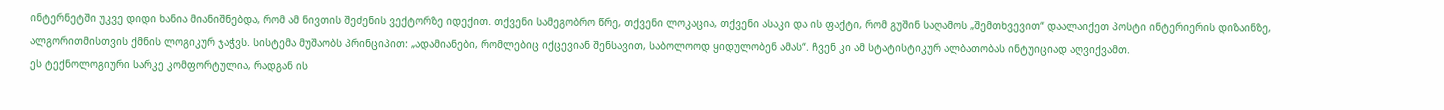ინტერნეტში უკვე დიდი ხანია მიანიშნებდა, რომ ამ ნივთის შეძენის ვექტორზე იდექით. თქვენი სამეგობრო წრე, თქვენი ლოკაცია, თქვენი ასაკი და ის ფაქტი, რომ გუშინ საღამოს „შემთხვევით“ დაალაიქეთ პოსტი ინტერიერის დიზაინზე, ალგორითმისთვის ქმნის ლოგიკურ ჯაჭვს. სისტემა მუშაობს პრინციპით: „ადამიანები, რომლებიც იქცევიან შენსავით, საბოლოოდ ყიდულობენ ამას“. ჩვენ კი ამ სტატისტიკურ ალბათობას ინტუიციად აღვიქვამთ.
ეს ტექნოლოგიური სარკე კომფორტულია, რადგან ის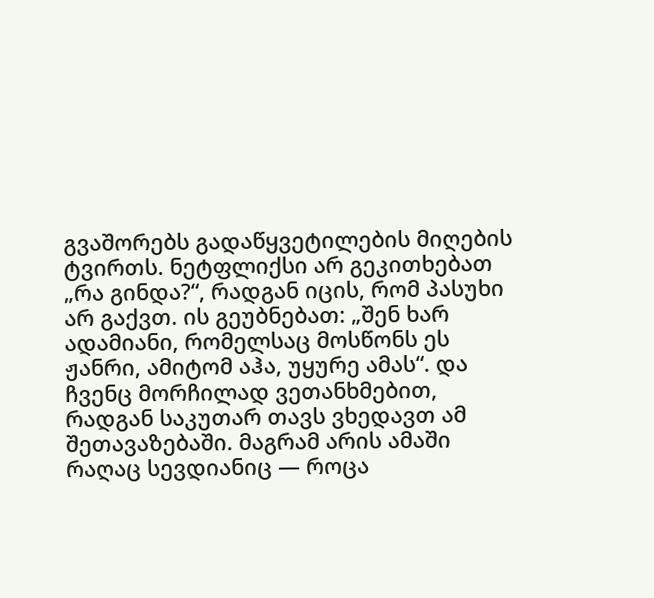გვაშორებს გადაწყვეტილების მიღების ტვირთს. ნეტფლიქსი არ გეკითხებათ „რა გინდა?“, რადგან იცის, რომ პასუხი არ გაქვთ. ის გეუბნებათ: „შენ ხარ ადამიანი, რომელსაც მოსწონს ეს ჟანრი, ამიტომ აჰა, უყურე ამას“. და ჩვენც მორჩილად ვეთანხმებით, რადგან საკუთარ თავს ვხედავთ ამ შეთავაზებაში. მაგრამ არის ამაში რაღაც სევდიანიც — როცა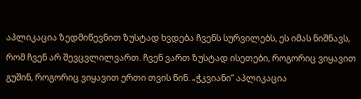აპლიკაცია ზედმიწევნით ზუსტად ხვდება ჩვენს სურვილებს, ეს იმას ნიშნავს, რომ ჩვენ არ შევცვლილვართ. ჩვენ ვართ ზუსტად ისეთები, როგორიც ვიყავით გუშინ, როგორიც ვიყავით ერთი თვის წინ. „ჭკვიანი“ აპლიკაცია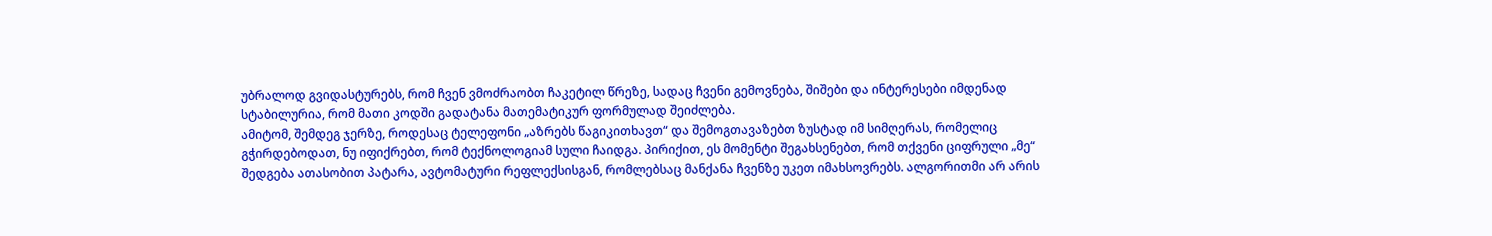უბრალოდ გვიდასტურებს, რომ ჩვენ ვმოძრაობთ ჩაკეტილ წრეზე, სადაც ჩვენი გემოვნება, შიშები და ინტერესები იმდენად სტაბილურია, რომ მათი კოდში გადატანა მათემატიკურ ფორმულად შეიძლება.
ამიტომ, შემდეგ ჯერზე, როდესაც ტელეფონი „აზრებს წაგიკითხავთ“ და შემოგთავაზებთ ზუსტად იმ სიმღერას, რომელიც გჭირდებოდათ, ნუ იფიქრებთ, რომ ტექნოლოგიამ სული ჩაიდგა. პირიქით, ეს მომენტი შეგახსენებთ, რომ თქვენი ციფრული „მე“ შედგება ათასობით პატარა, ავტომატური რეფლექსისგან, რომლებსაც მანქანა ჩვენზე უკეთ იმახსოვრებს. ალგორითმი არ არის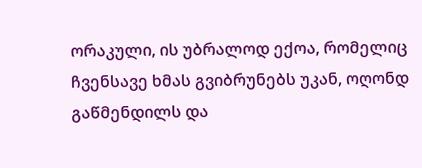ორაკული, ის უბრალოდ ექოა, რომელიც ჩვენსავე ხმას გვიბრუნებს უკან, ოღონდ გაწმენდილს და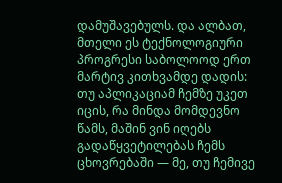დამუშავებულს. და ალბათ, მთელი ეს ტექნოლოგიური პროგრესი საბოლოოდ ერთ მარტივ კითხვამდე დადის: თუ აპლიკაციამ ჩემზე უკეთ იცის, რა მინდა მომდევნო წამს, მაშინ ვინ იღებს გადაწყვეტილებას ჩემს ცხოვრებაში — მე, თუ ჩემივე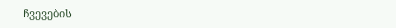ჩვევების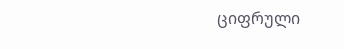ციფრული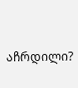აჩრდილი?